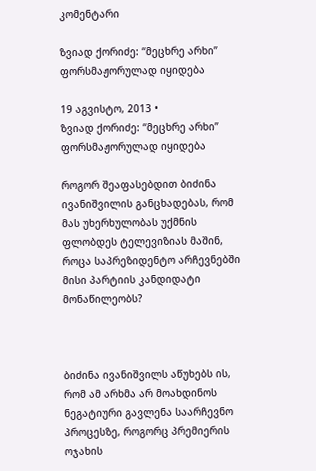კომენტარი

ზვიად ქორიძე: “მეცხრე არხი” ფორსმაჟორულად იყიდება

19 აგვისტო, 2013 •
ზვიად ქორიძე: “მეცხრე არხი” ფორსმაჟორულად იყიდება

როგორ შეაფასებდით ბიძინა ივანიშვილის განცხადებას, რომ მას უხერხულობას უქმნის ფლობდეს ტელევიზიას მაშინ, როცა საპრეზიდენტო არჩევნებში მისი პარტიის კანდიდატი მონაწილეობს?



ბიძინა ივანიშვილს აწუხებს ის, რომ ამ არხმა არ მოახდინოს ნეგატიური გავლენა საარჩევნო პროცესზე, როგორც პრემიერის ოჯახის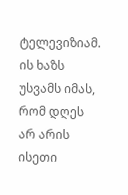ტელევიზიამ. ის ხაზს უსვამს იმას, რომ დღეს არ არის ისეთი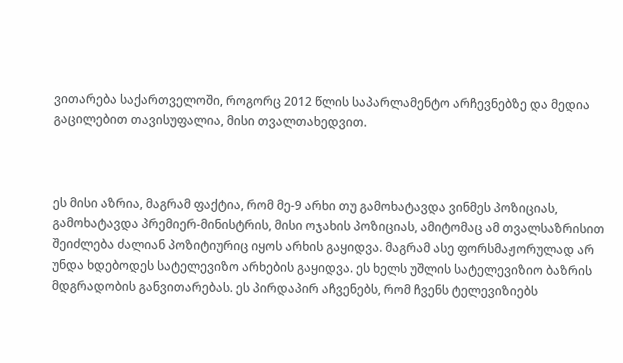ვითარება საქართველოში, როგორც 2012 წლის საპარლამენტო არჩევნებზე და მედია გაცილებით თავისუფალია, მისი თვალთახედვით.



ეს მისი აზრია, მაგრამ ფაქტია, რომ მე-9 არხი თუ გამოხატავდა ვინმეს პოზიციას, გამოხატავდა პრემიერ-მინისტრის, მისი ოჯახის პოზიციას, ამიტომაც ამ თვალსაზრისით შეიძლება ძალიან პოზიტიურიც იყოს არხის გაყიდვა. მაგრამ ასე ფორსმაჟორულად არ უნდა ხდებოდეს სატელევიზო არხების გაყიდვა. ეს ხელს უშლის სატელევიზიო ბაზრის მდგრადობის განვითარებას. ეს პირდაპირ აჩვენებს, რომ ჩვენს ტელევიზიებს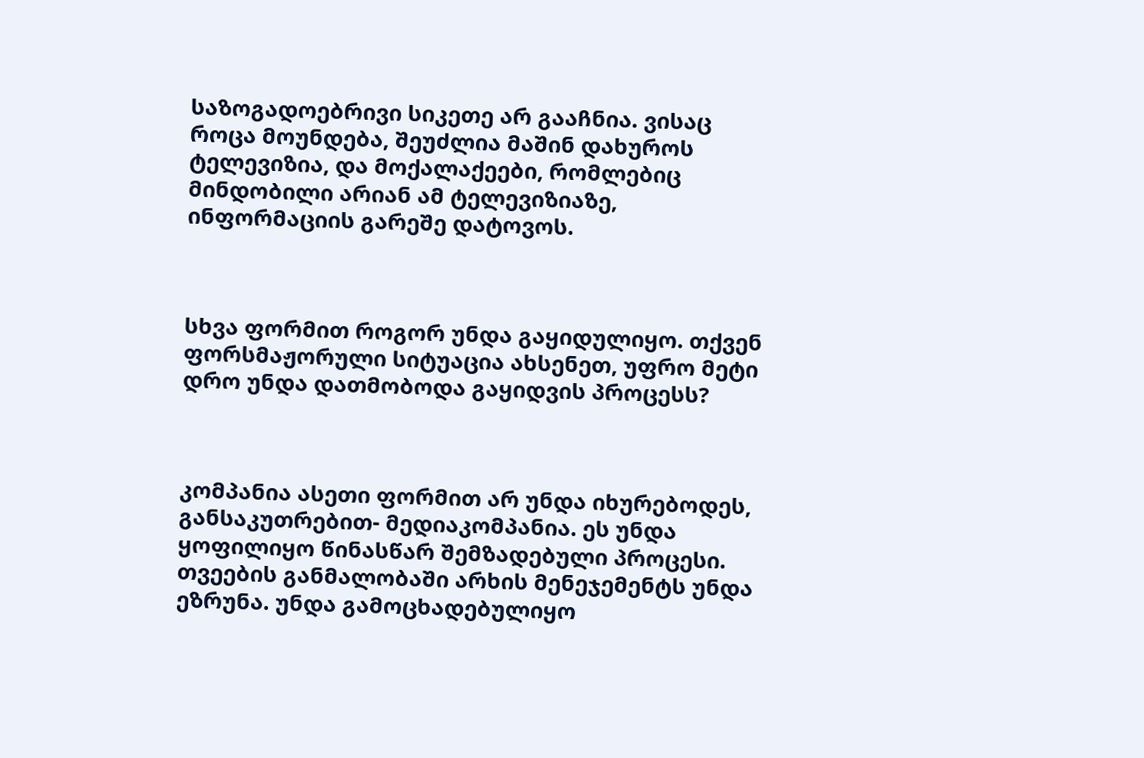საზოგადოებრივი სიკეთე არ გააჩნია. ვისაც როცა მოუნდება, შეუძლია მაშინ დახუროს ტელევიზია, და მოქალაქეები, რომლებიც მინდობილი არიან ამ ტელევიზიაზე, ინფორმაციის გარეშე დატოვოს.



სხვა ფორმით როგორ უნდა გაყიდულიყო. თქვენ ფორსმაჟორული სიტუაცია ახსენეთ, უფრო მეტი დრო უნდა დათმობოდა გაყიდვის პროცესს?



კომპანია ასეთი ფორმით არ უნდა იხურებოდეს, განსაკუთრებით- მედიაკომპანია. ეს უნდა ყოფილიყო წინასწარ შემზადებული პროცესი. თვეების განმალობაში არხის მენეჯემენტს უნდა ეზრუნა. უნდა გამოცხადებულიყო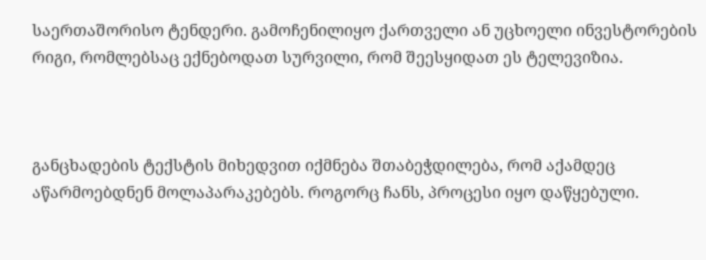საერთაშორისო ტენდერი. გამოჩენილიყო ქართველი ან უცხოელი ინვესტორების რიგი, რომლებსაც ექნებოდათ სურვილი, რომ შეესყიდათ ეს ტელევიზია.



განცხადების ტექსტის მიხედვით იქმნება შთაბეჭდილება, რომ აქამდეც აწარმოებდნენ მოლაპარაკებებს. როგორც ჩანს, პროცესი იყო დაწყებული.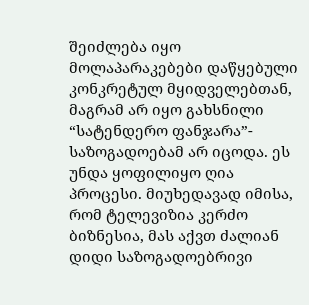შეიძლება იყო მოლაპარაკებები დაწყებული კონკრეტულ მყიდველებთან, მაგრამ არ იყო გახსნილი “სატენდერო ფანჯარა”- საზოგადოებამ არ იცოდა. ეს უნდა ყოფილიყო ღია პროცესი. მიუხედავად იმისა, რომ ტელევიზია კერძო ბიზნესია, მას აქვთ ძალიან დიდი საზოგადოებრივი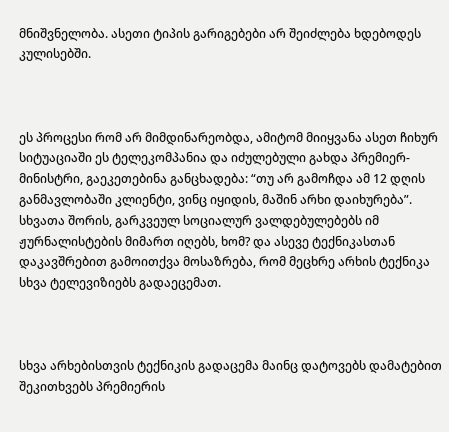მნიშვნელობა. ასეთი ტიპის გარიგებები არ შეიძლება ხდებოდეს კულისებში.



ეს პროცესი რომ არ მიმდინარეობდა, ამიტომ მიიყვანა ასეთ ჩიხურ სიტუაციაში ეს ტელეკომპანია და იძულებული გახდა პრემიერ- მინისტრი, გაეკეთებინა განცხადება: “თუ არ გამოჩდა ამ 12 დღის განმავლობაში კლიენტი, ვინც იყიდის, მაშინ არხი დაიხურება”. სხვათა შორის, გარკვეულ სოციალურ ვალდებულებებს იმ ჟურნალისტების მიმართ იღებს, ხომ? და ასევე ტექნიკასთან დაკავშრებით გამოითქვა მოსაზრება, რომ მეცხრე არხის ტექნიკა სხვა ტელევიზიებს გადაეცემათ.



სხვა არხებისთვის ტექნიკის გადაცემა მაინც დატოვებს დამატებით შეკითხვებს პრემიერის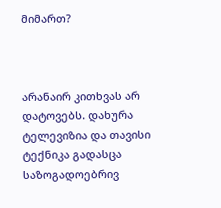მიმართ?



არანაირ კითხვას არ დატოვებს. დახურა ტელევიზია და თავისი ტექნიკა გადასცა საზოგადოებრივ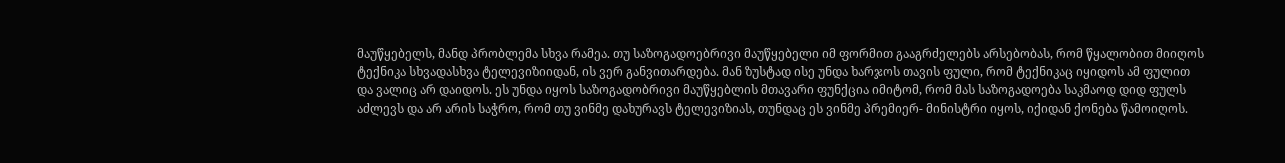მაუწყებელს, მანდ პრობლემა სხვა რამეა. თუ საზოგადოებრივი მაუწყებელი იმ ფორმით გააგრძელებს არსებობას, რომ წყალობით მიიღოს ტექნიკა სხვადასხვა ტელევიზიიდან, ის ვერ განვითარდება. მან ზუსტად ისე უნდა ხარჯოს თავის ფული, რომ ტექნიკაც იყიდოს ამ ფულით და ვალიც არ დაიდოს. ეს უნდა იყოს საზოგადობრივი მაუწყებლის მთავარი ფუნქცია იმიტომ, რომ მას საზოგადოება საკმაოდ დიდ ფულს აძლევს და არ არის საჭრო, რომ თუ ვინმე დახურავს ტელევიზიას, თუნდაც ეს ვინმე პრემიერ- მინისტრი იყოს, იქიდან ქონება წამოიღოს.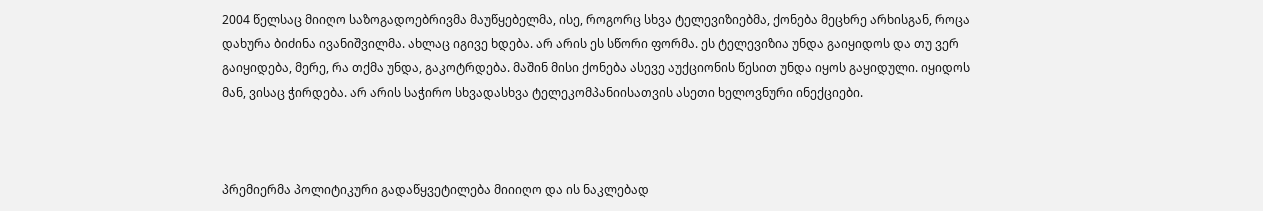2004 წელსაც მიიღო საზოგადოებრივმა მაუწყებელმა, ისე, როგორც სხვა ტელევიზიებმა, ქონება მეცხრე არხისგან, როცა დახურა ბიძინა ივანიშვილმა. ახლაც იგივე ხდება. არ არის ეს სწორი ფორმა. ეს ტელევიზია უნდა გაიყიდოს და თუ ვერ გაიყიდება, მერე, რა თქმა უნდა, გაკოტრდება. მაშინ მისი ქონება ასევე აუქციონის წესით უნდა იყოს გაყიდული. იყიდოს მან, ვისაც ჭირდება. არ არის საჭირო სხვადასხვა ტელეკომპანიისათვის ასეთი ხელოვნური ინექციები.



პრემიერმა პოლიტიკური გადაწყვეტილება მიიიღო და ის ნაკლებად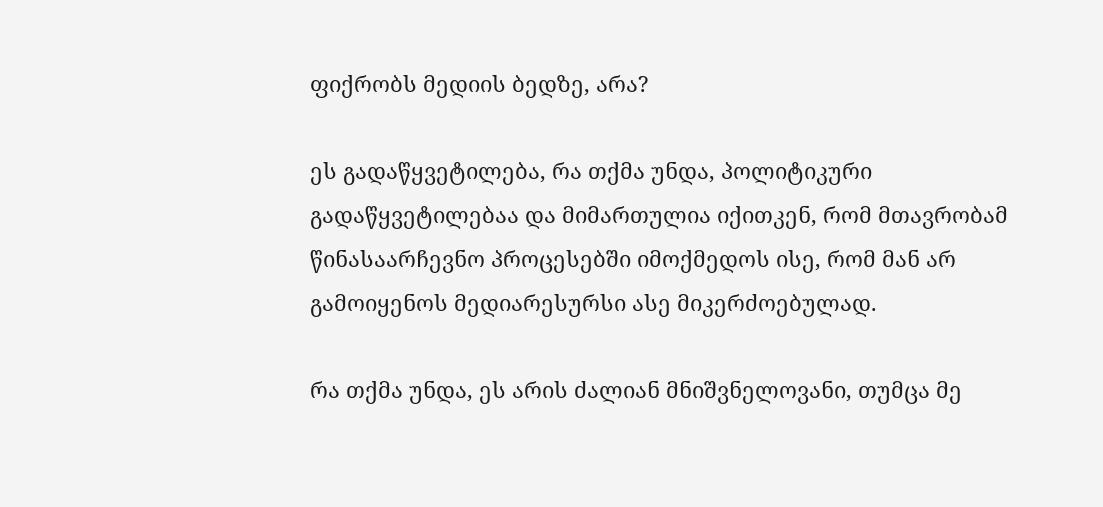ფიქრობს მედიის ბედზე, არა?

ეს გადაწყვეტილება, რა თქმა უნდა, პოლიტიკური გადაწყვეტილებაა და მიმართულია იქითკენ, რომ მთავრობამ წინასაარჩევნო პროცესებში იმოქმედოს ისე, რომ მან არ გამოიყენოს მედიარესურსი ასე მიკერძოებულად.

რა თქმა უნდა, ეს არის ძალიან მნიშვნელოვანი, თუმცა მე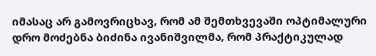იმასაც არ გამოვრიცხავ, რომ ამ შემთხვევაში ოპტიმალური დრო მოძებნა ბიძინა ივანიშვილმა, რომ პრაქტიკულად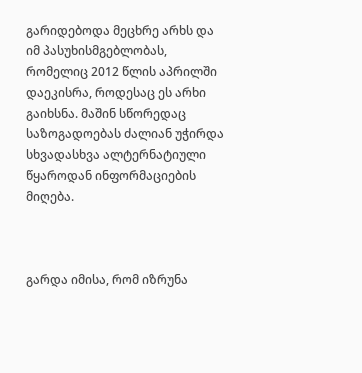გარიდებოდა მეცხრე არხს და იმ პასუხისმგებლობას, რომელიც 2012 წლის აპრილში დაეკისრა, როდესაც ეს არხი გაიხსნა. მაშინ სწორედაც საზოგადოებას ძალიან უჭირდა სხვადასხვა ალტერნატიული წყაროდან ინფორმაციების მიღება.



გარდა იმისა, რომ იზრუნა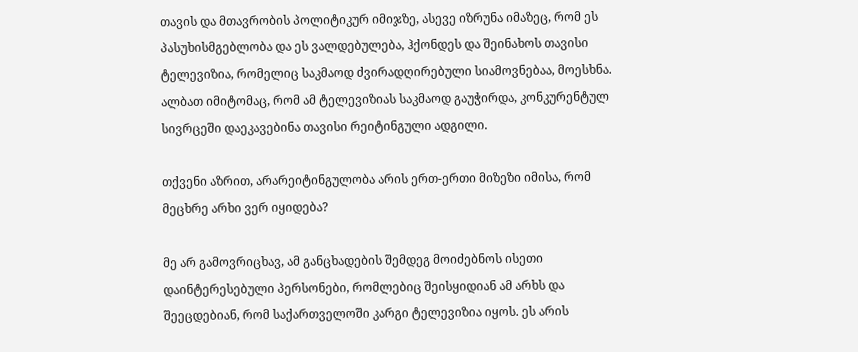თავის და მთავრობის პოლიტიკურ იმიჯზე, ასევე იზრუნა იმაზეც, რომ ეს პასუხისმგებლობა და ეს ვალდებულება, ჰქონდეს და შეინახოს თავისი ტელევიზია, რომელიც საკმაოდ ძვირადღირებული სიამოვნებაა, მოესხნა. ალბათ იმიტომაც, რომ ამ ტელევიზიას საკმაოდ გაუჭირდა, კონკურენტულ სივრცეში დაეკავებინა თავისი რეიტინგული ადგილი.

თქვენი აზრით, არარეიტინგულობა არის ერთ-ერთი მიზეზი იმისა, რომ მეცხრე არხი ვერ იყიდება?

მე არ გამოვრიცხავ, ამ განცხადების შემდეგ მოიძებნოს ისეთი დაინტერესებული პერსონები, რომლებიც შეისყიდიან ამ არხს და შეეცდებიან, რომ საქართველოში კარგი ტელევიზია იყოს. ეს არის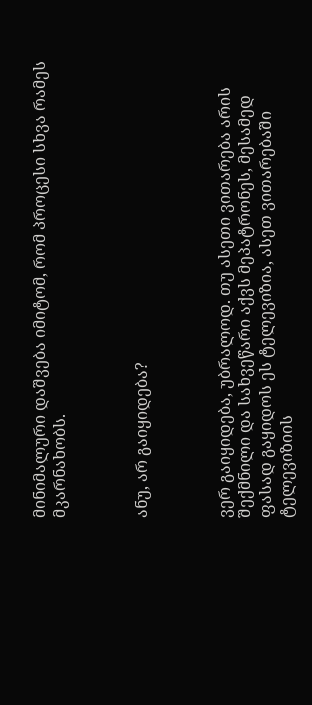მინიმალური დაშვება იმიტომ, რომ პროცესი სხვა რამეს მკარნახობს.



ანუ, არ გაიყიდება?



ვერ გაიყიდება, უბრალოდ. თუ ასეთი ვითარება არის შექმნილი და სახვეწარი აქვს მეპატრონეს, მესამედ ფასად გაყიდოს ეს ტელევიზია, ასეთ ვითარებაში ტელევიზიის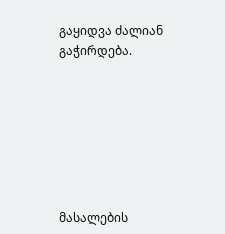გაყიდვა ძალიან გაჭირდება.







მასალების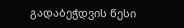გადაბეჭდვის წესი